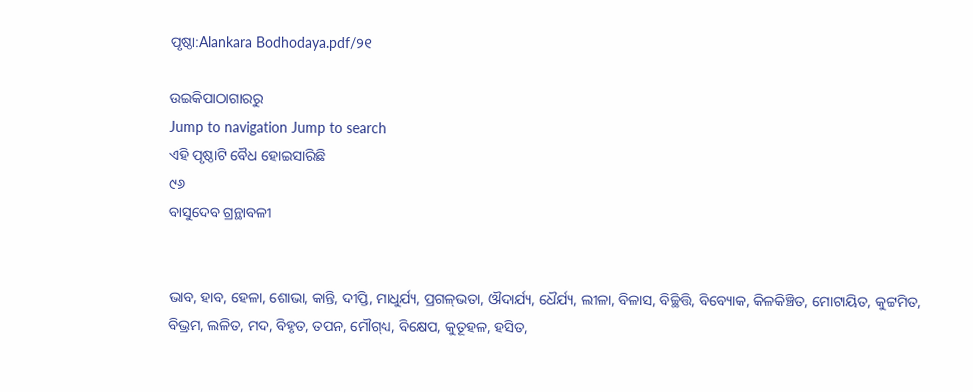ପୃଷ୍ଠା:Alankara Bodhodaya.pdf/୨୧

ଉଇକିପାଠାଗାର‌ରୁ
Jump to navigation Jump to search
ଏହି ପୃଷ୍ଠାଟି ବୈଧ ହୋଇସାରିଛି
୯୬
ବାସୁଦେବ ଗ୍ରନ୍ଥାବଳୀ


ଭାବ, ହାବ, ହେଳା, ଶୋଭା, କାନ୍ତି, ଦୀପ୍ତି, ମାଧୁର୍ଯ୍ୟ, ପ୍ରଗଳ୍‌ଭତା, ଔଦାର୍ଯ୍ୟ, ଧୈର୍ଯ୍ୟ, ଲୀଳା, ବିଳାସ, ବିଚ୍ଛିତ୍ତି, ବିବ୍ୟୋକ, କିଳକିଞ୍ଚିତ, ମୋଟାୟିତ, କୁଟ୍ଟମିତ, ବିଭ୍ରମ, ଲଳିତ, ମଦ, ବିହୃତ, ତପନ, ମୌଗ୍‌ଧ୍ୟ, ବିକ୍ଷେପ, କୁତୂହଳ, ହସିତ,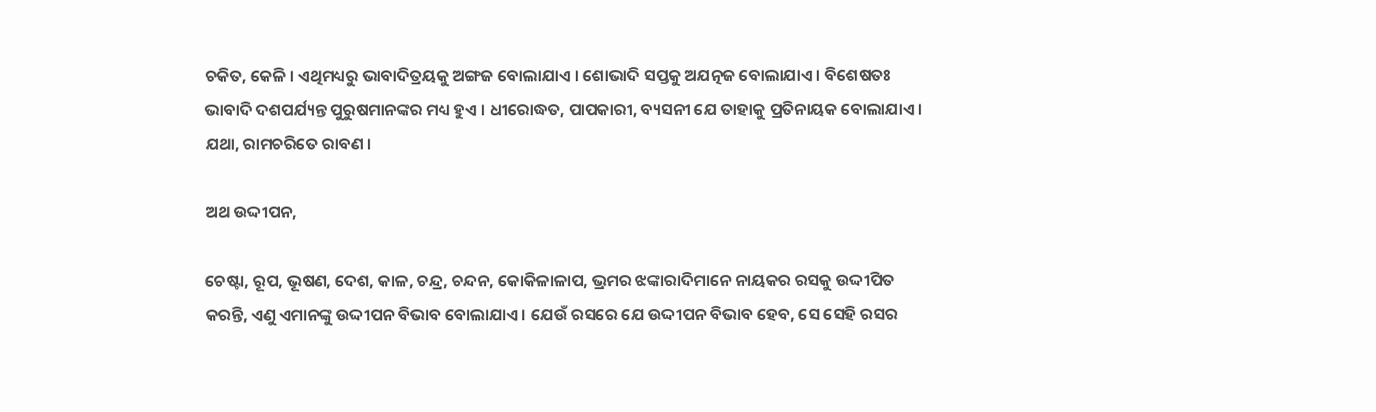ଚକିତ, କେଳି । ଏଥିମଧ୍ୟରୁ ଭାବାଦିତ୍ରୟକୁ ଅଙ୍ଗଜ ବୋଲାଯାଏ । ଶୋଭାଦି ସପ୍ତକୁ ଅଯତ୍ନଜ ବୋଲାଯାଏ । ବିଶେଷତଃ ଭାବାଦି ଦଶପର୍ଯ୍ୟନ୍ତ ପୁରୁଷମାନଙ୍କର ମଧ୍ୟ ହୁଏ । ଧୀରୋଦ୍ଧତ, ପାପକାରୀ, ବ୍ୟସନୀ ଯେ ତାହାକୁ ପ୍ରତିନାୟକ ବୋଲାଯାଏ । ଯଥା, ରାମଚରିତେ ରାବଣ ।

ଅଥ ଉଦ୍ଦୀପନ,

ଚେଷ୍ଟା, ରୂପ, ଭୂଷଣ, ଦେଶ, କାଳ, ଚନ୍ଦ୍ର, ଚନ୍ଦନ, କୋକିଳାଳାପ, ଭ୍ରମର ଝଙ୍କାରାଦିମାନେ ନାୟକର ରସକୁ ଉଦ୍ଦୀପିତ କରନ୍ତି, ଏଣୁ ଏମାନଙ୍କୁ ଉଦ୍ଦୀପନ ବିଭାବ ବୋଲାଯାଏ । ଯେଉଁ ରସରେ ଯେ ଉଦ୍ଦୀପନ ବିଭାବ ହେବ, ସେ ସେହି ରସର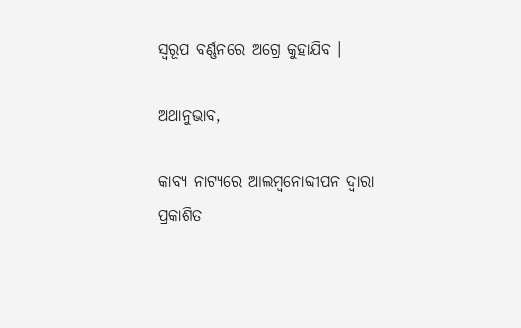ସ୍ୱରୂପ ବର୍ଣ୍ଣନରେ ଅଗ୍ରେ କୁହାଯିବ ।

ଅଥାନୁଭାବ,

କାବ୍ୟ ନାଟ୍ୟରେ ଆଲମ୍ବନୋବ୍ଦୀପନ ଦ୍ୱାରା ପ୍ରକାଶିତ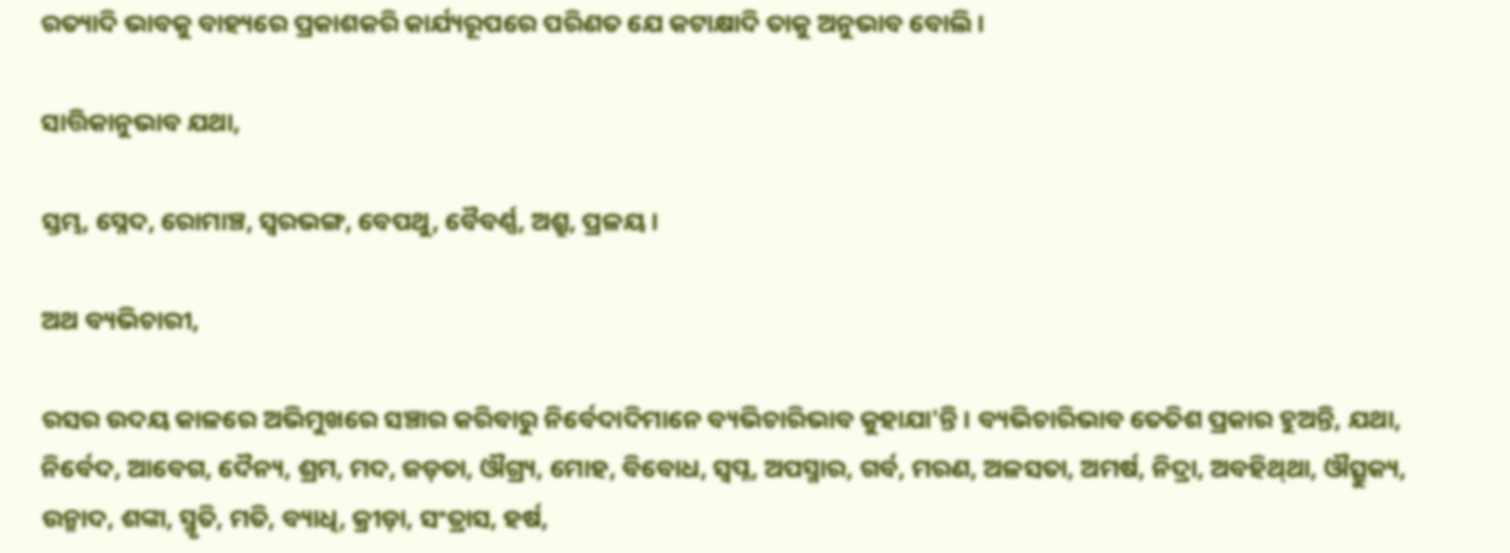ରତ୍ୟାଦି ଭାବକୁ ବାହ୍ୟରେ ପ୍ରକାଶକରି କାର୍ଯ୍ୟରୂପରେ ପରିଣତ ଯେ କଟାକ୍ଷାଦି ତାକୁ ଅନୁଭାବ ବୋଲି ।

ସାତ୍ତିକାନୁଭାବ ଯଥା,

ସ୍ତମ୍ଭ, ସ୍ନେଦ, ରୋମାଞ୍ଚ, ସ୍ୱରଭଙ୍ଗ, ବେପଥୁ, ବୈବର୍ଣ୍ଣ, ଅଶ୍ରୁ, ପ୍ରଳୟ ।

ଅଥ ବ୍ୟଭିଚାରୀ,

ରସର ଉଦୟ କାଳରେ ଅଭିମୁଖରେ ସଞ୍ଚାର କରିବାରୁ ନିର୍ବେଦାଦିମାନେ ବ୍ୟଭିଚାରିଭାବ କୁହାଯା'ନ୍ତି । ବ୍ୟଭିଚାରିଭାବ ତେତିଶ ପ୍ରକାର ହୁଅନ୍ତି, ଯଥା, ନିର୍ବେଦ, ଆବେଗ, ଦୈନ୍ୟ, ଶ୍ରମ, ମଦ, ଜଡ଼ତା, ଔଗ୍ର‍୍ୟ, ମୋହ, ବିବୋଧ, ସ୍ୱପ୍ନ, ଅପସ୍ମାର, ଗର୍ବ, ମରଣ, ଅଳସତା, ଅମର୍ଷ, ନିଦ୍ରା, ଅବହିଥ୍‌ଥା, ଔତ୍ସୁକ୍ୟ, ଉନ୍ମାଦ, ଶଙ୍କା, ସ୍ମୃତି, ମତି, ବ୍ୟାଧି, କ୍ରୀଡ଼ା, ସଂତ୍ରାସ, ହର୍ଷ,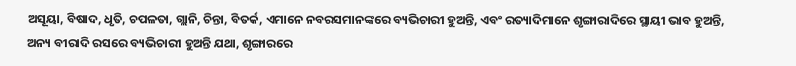ଅସୂୟା, ବିଷାଦ, ଧୃତି, ଚପଳତା, ଗ୍ଲାନି, ଚିନ୍ତା, ବିତର୍କ, ଏମାନେ ନବରସମାନଙ୍କରେ ବ୍ୟଭିଚାରୀ ହୁଅନ୍ତି, ଏବଂ ରତ୍ୟାଦିମାନେ ଶୃଙ୍ଗାରାଦିରେ ସ୍ଥାୟୀ ଭାବ ହୁଅନ୍ତି, ଅନ୍ୟ ବୀରାଦି ରସରେ ବ୍ୟଭିଚାରୀ ହୁଅନ୍ତି ଯଥା, ଶୃଙ୍ଗାରରେ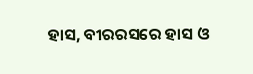ହାସ, ବୀରରସରେ ହାସ ଓ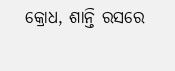କ୍ରୋଧ, ଶାନ୍ତି ରସରେ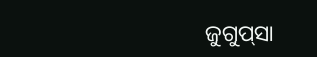ଜୁଗୁପ୍‌ସା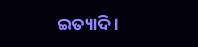ଇତ୍ୟାଦି ।